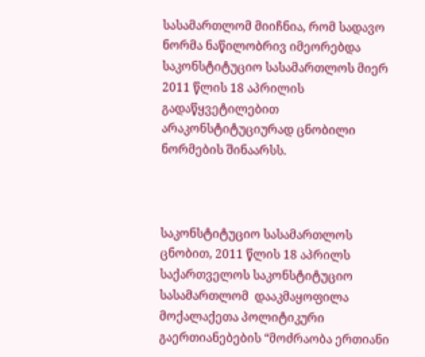სასამართლომ მიიჩნია, რომ სადავო ნორმა ნაწილობრივ იმეორებდა საკონსტიტუციო სასამართლოს მიერ 2011 წლის 18 აპრილის გადაწყვეტილებით არაკონსტიტუციურად ცნობილი ნორმების შინაარსს.



საკონსტიტუციო სასამართლოს ცნობით, 2011 წლის 18 აპრილს საქართველოს საკონსტიტუციო სასამართლომ  დააკმაყოფილა მოქალაქეთა პოლიტიკური გაერთიანებების “მოძრაობა ერთიანი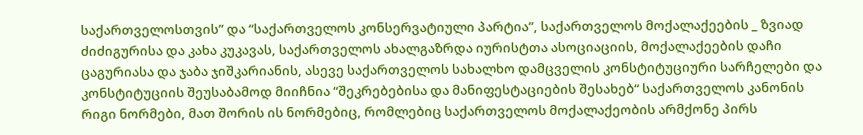საქართველოსთვის” და “საქართველოს კონსერვატიული პარტია”, საქართველოს მოქალაქეების _ ზვიად ძიძიგურისა და კახა კუკავას, საქართველოს ახალგაზრდა იურისტთა ასოციაციის, მოქალაქეების დაჩი ცაგურიასა და ჯაბა ჯიშკარიანის, ასევე საქართველოს სახალხო დამცველის კონსტიტუციური სარჩელები და კონსტიტუციის შეუსაბამოდ მიიჩნია “შეკრებებისა და მანიფესტაციების შესახებ“ საქართველოს კანონის რიგი ნორმები, მათ შორის ის ნორმებიც, რომლებიც საქართველოს მოქალაქეობის არმქონე პირს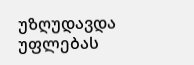უზღუდავდა უფლებას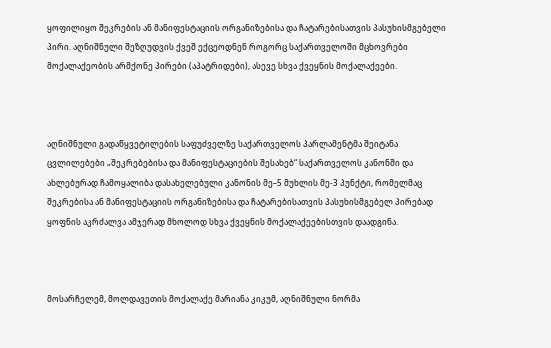ყოფილიყო შეკრების ან მანიფესტაციის ორგანიზებისა და ჩატარებისათვის პასუხისმგებელი პირი. აღნიშნული შეზღუდვის ქვეშ ექცეოდნენ როგორც საქართველოში მცხოვრები მოქალაქეობის არმქონე პირები (აპატრიდები), ასევე სხვა ქვეყნის მოქალაქეები.



აღნიშნული გადაწყვეტილების საფუძველზე საქართველოს პარლამენტმა შეიტანა ცვლილებები „შეკრებებისა და მანიფესტაციების შესახებ“ საქართველოს კანონში და ახლებურად ჩამოყალიბა დასახელებული კანონის მე–5 მუხლის მე-3 პუნქტი, რომელმაც შეკრებისა ან მანიფესტაციის ორგანიზებისა და ჩატარებისათვის პასუხისმგებელ პირებად ყოფნის აკრძალვა ამჯერად მხოლოდ სხვა ქვეყნის მოქალაქეებისთვის დაადგინა.



მოსარჩელემ, მოლდავეთის მოქალაქე მარიანა კიკუმ, აღნიშნული ნორმა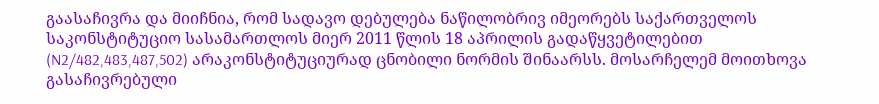გაასაჩივრა და მიიჩნია, რომ სადავო დებულება ნაწილობრივ იმეორებს საქართველოს საკონსტიტუციო სასამართლოს მიერ 2011 წლის 18 აპრილის გადაწყვეტილებით (N2/482,483,487,502) არაკონსტიტუციურად ცნობილი ნორმის შინაარსს. მოსარჩელემ მოითხოვა გასაჩივრებული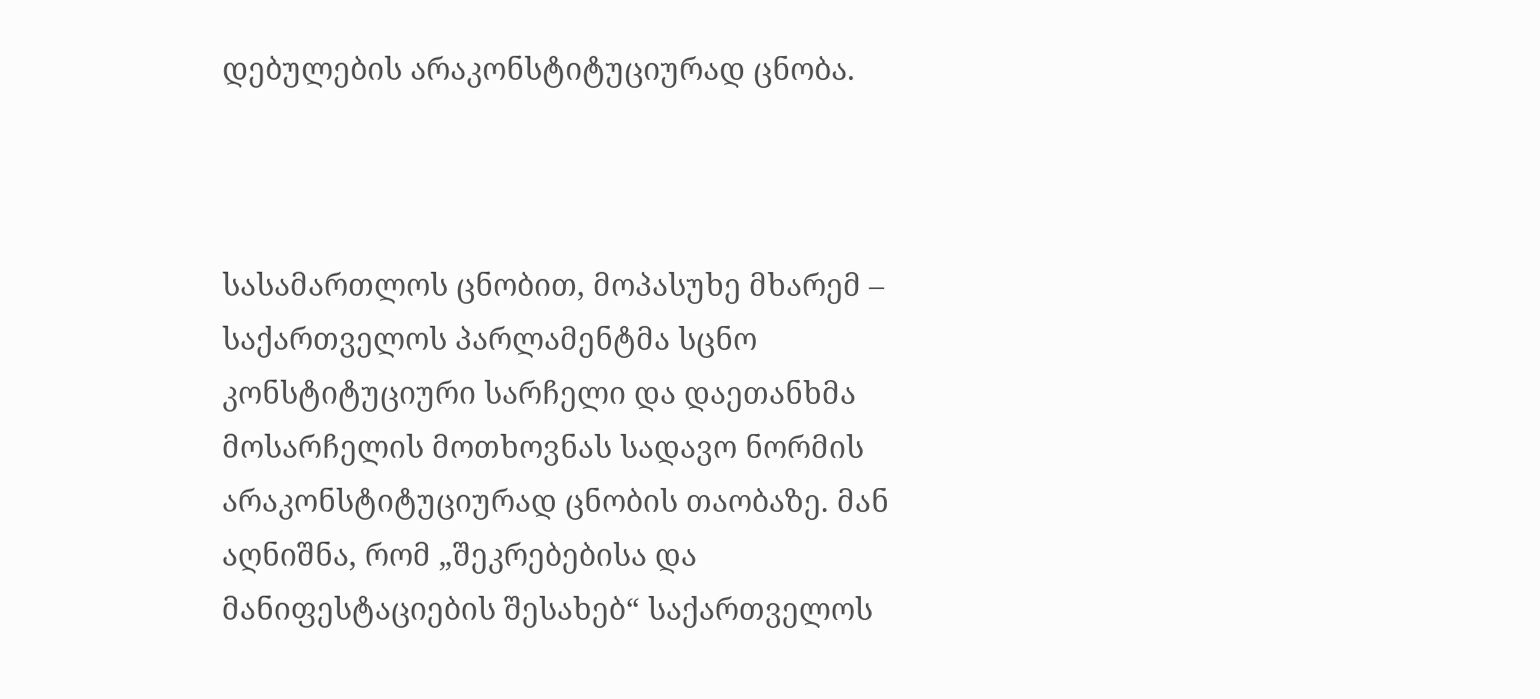დებულების არაკონსტიტუციურად ცნობა.



სასამართლოს ცნობით, მოპასუხე მხარემ – საქართველოს პარლამენტმა სცნო კონსტიტუციური სარჩელი და დაეთანხმა მოსარჩელის მოთხოვნას სადავო ნორმის არაკონსტიტუციურად ცნობის თაობაზე. მან აღნიშნა, რომ „შეკრებებისა და მანიფესტაციების შესახებ“ საქართველოს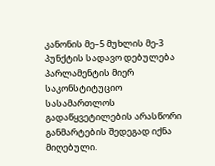კანონის მე–5 მუხლის მე-3 პუნქტის სადავო დებულება პარლამენტის მიერ საკონსტიტუციო სასამართლოს გადაწყვეტილების არასწორი განმარტების შედეგად იქნა მიღებული.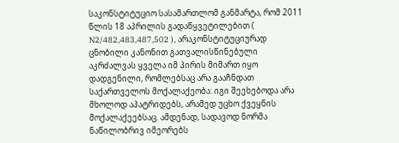საკონსტიტუციო სასამართლომ განმარტა, რომ 2011 წლის 18 აპრილის გადაწყვეტილებით ( N2/482,483,487,502 ), არაკონსტიტუციურად ცნობილი კანონით გათვალისწინებული აკრძალვას ყველა იმ პირის მიმართ იყო დადგენილი, რომლებსაც არა გააჩნდათ საქართველოს მოქალაქეობა: იგი შეეხებოდა არა მხოლოდ აპატრიდებს, არამედ უცხო ქვეყნის მოქალაქეებსაც. ამდენად, სადავოდ ნორმა ნაწილობრივ იმეორებს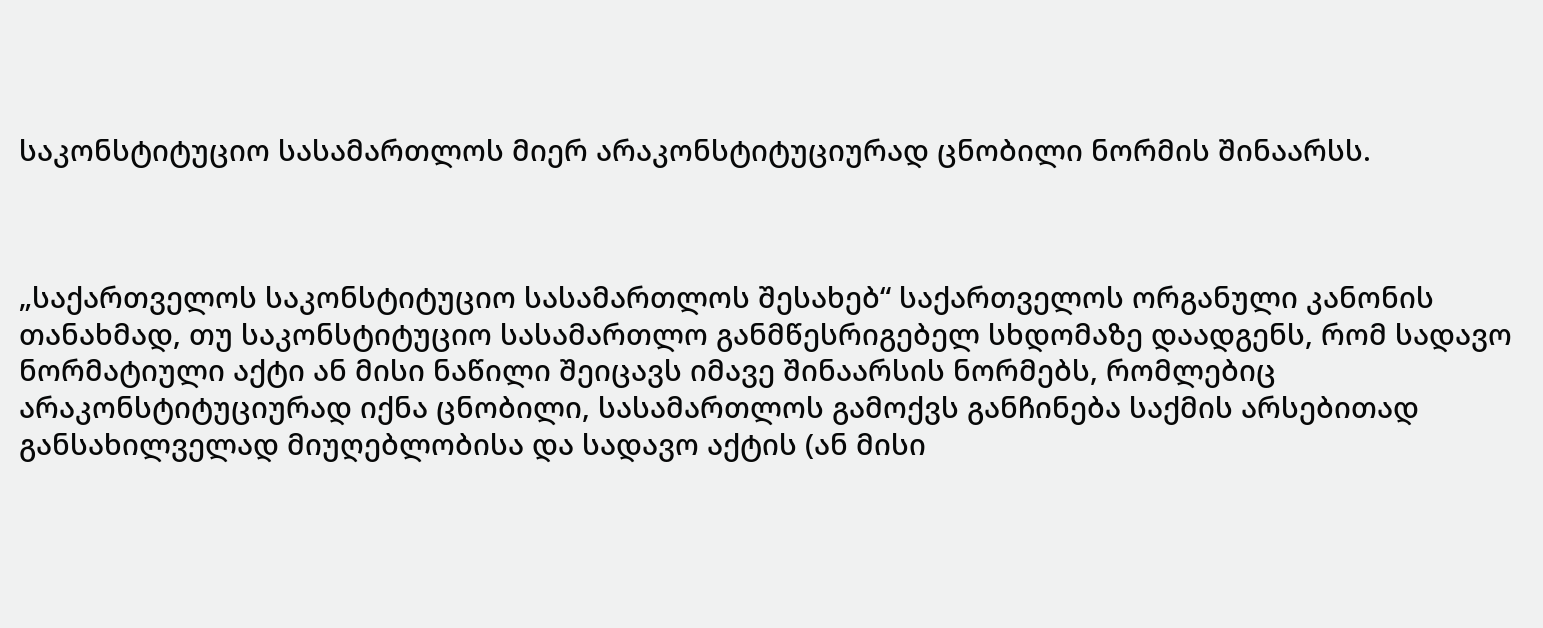საკონსტიტუციო სასამართლოს მიერ არაკონსტიტუციურად ცნობილი ნორმის შინაარსს.



„საქართველოს საკონსტიტუციო სასამართლოს შესახებ“ საქართველოს ორგანული კანონის თანახმად, თუ საკონსტიტუციო სასამართლო განმწესრიგებელ სხდომაზე დაადგენს, რომ სადავო ნორმატიული აქტი ან მისი ნაწილი შეიცავს იმავე შინაარსის ნორმებს, რომლებიც არაკონსტიტუციურად იქნა ცნობილი, სასამართლოს გამოქვს განჩინება საქმის არსებითად განსახილველად მიუღებლობისა და სადავო აქტის (ან მისი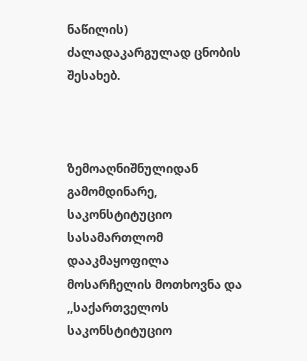ნაწილის) ძალადაკარგულად ცნობის შესახებ.



ზემოაღნიშნულიდან გამომდინარე, საკონსტიტუციო სასამართლომ დააკმაყოფილა  მოსარჩელის მოთხოვნა და ,,საქართველოს საკონსტიტუციო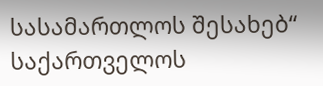სასამართლოს შესახებ“ საქართველოს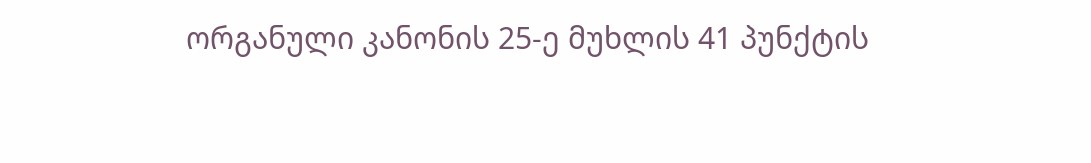ორგანული კანონის 25-ე მუხლის 41 პუნქტის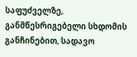საფუძველზე, განმწესრიგებელი სხდომის განჩინებით, სადავო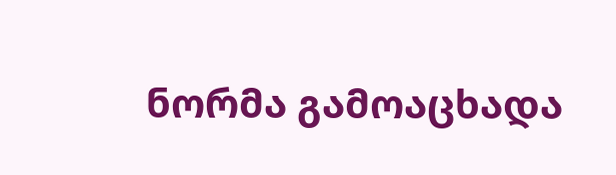ნორმა გამოაცხადა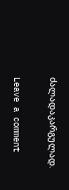ძალადაკარგულად.

Leave a comment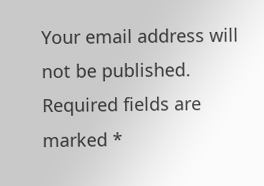Your email address will not be published. Required fields are marked *